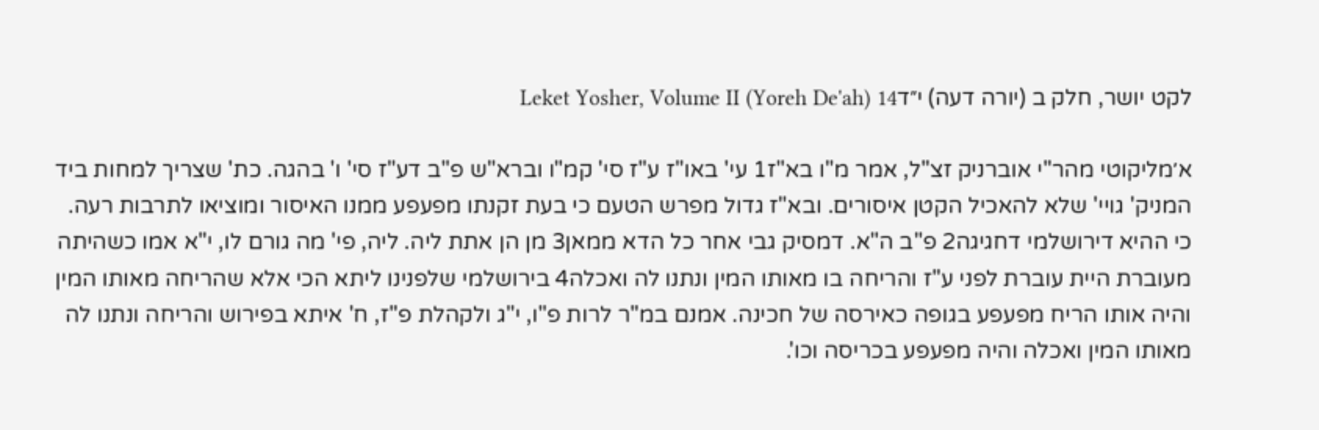לקט יושר, חלק ב (יורה דעה) י״דLeket Yosher, Volume II (Yoreh De'ah) 14

א׳מליקוטי מהר"י אוברניק זצ"ל, אמר מ"ו בא"ז1 עי' באו"ז ע"ז סי' קמ"ו וברא"ש פ"ב דע"ז סי' ו' בהגה. כת' שצריך למחות ביד המניק' גויי' שלא להאכיל הקטן איסורים. ובא"ז גדול מפרש הטעם כי בעת זקנתו מפעפע ממנו האיסור ומוציאו לתרבות רעה. כי ההיא דירושלמי דחגיגה2 פ"ב ה"א. דמסיק גבי אחר כל הדא ממאן3 מן הן אתת ליה. ליה, פי' מה גורם לו, י"א אמו כשהיתה מעוברת היית עוברת לפני ע"ז והריחה בו מאותו המין ונתנו לה ואכלה4 בירושלמי שלפנינו ליתא הכי אלא שהריחה מאותו המין והיה אותו הריח מפעפע בגופה כאירסה של חכינה. אמנם במ"ר לרות פ"ו, י"ג ולקהלת פ"ז, ח' איתא בפירוש והריחה ונתנו לה מאותו המין ואכלה והיה מפעפע בכריסה וכו'.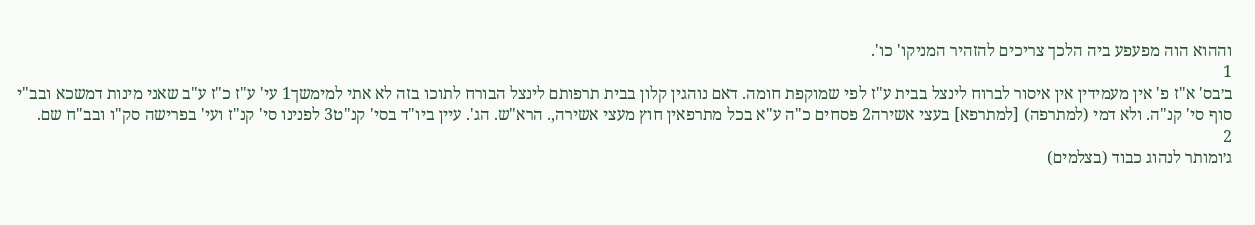וההוא הוה מפעפע ביה הלכך צריכים להזהיר המניקו' כו'.
1
ב׳בס' א"ז פ' אין מעמידין אין איסור לברוח לינצל בבית ע"ז לפי שמוקפת חומה. דאם נוהגין קלון בבית תרפותם לינצל הבורח לתוכו בזה לא אתי למימשך1 עי' ע"ז כ"ז ע"ב שאני מינות דמשכא ובב"י סוף סי' קנ"ה. ולא דמי (למתרפה) [למתרפא] בעצי אשירה2 פסחים כ"ה ע"א בכל מתרפאין חוץ מעצי אשירה,. הרא"ש. הג'. עיין ביו"ד בסי' קנ"ט3 לפנינו סי' קנ"ז ועי' בפרישה סק"ו ובב"ח שם.
2
ג׳ומותר לנהוג כבוד (בצלמים)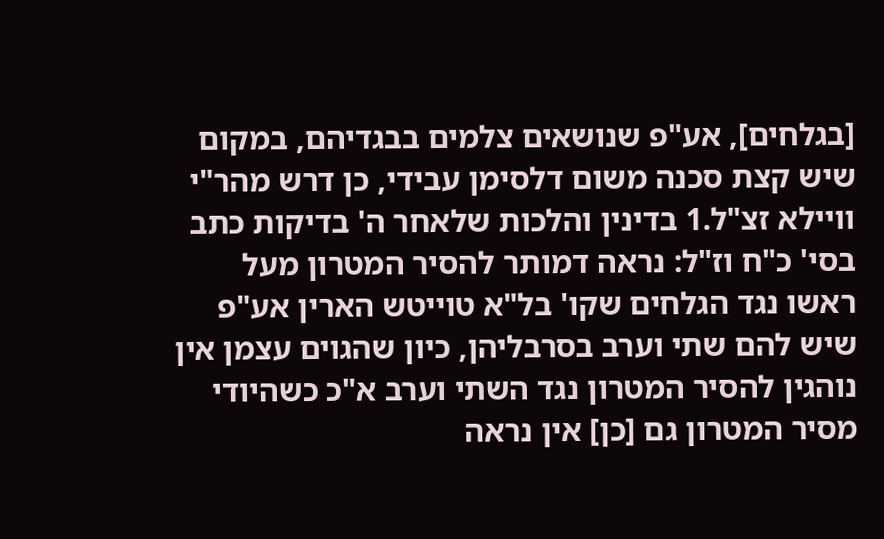[בגלחים], אע"פ שנושאים צלמים בבגדיהם, במקום שיש קצת סכנה משום דלסימן עבידי, כן דרש מהר"י וויילא זצ"ל.1 בדינין והלכות שלאחר ה' בדיקות כתב בסי' כ"ח וז"ל: נראה דמותר להסיר המטרון מעל ראשו נגד הגלחים שקו' בל"א טוייטש הארין אע"פ שיש להם שתי וערב בסרבליהן, כיון שהגוים עצמן אין נוהגין להסיר המטרון נגד השתי וערב א"כ כשהיודי מסיר המטרון גם [כן] אין נראה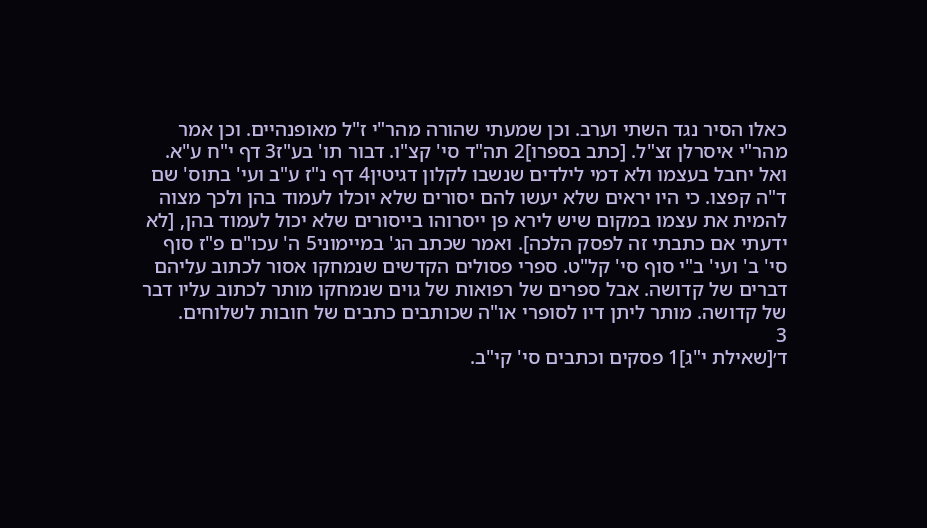כאלו הסיר נגד השתי וערב. וכן שמעתי שהורה מהר"י ז"ל מאופנהיים. וכן אמר מהר"י איסרלן זצ"ל. [כתב בספרו]2 תה"ד סי' קצ"ו. דבור תו' בע"ז3 דף י"ח ע"א. ואל יחבל בעצמו ולא דמי לילדים שנשבו לקלון דגיטין4 דף נ"ז ע"ב ועי' בתוס' שם ד"ה קפצו. כי היו יראים שלא יעשו להם יסורים שלא יוכלו לעמוד בהן ולכך מצוה להמית את עצמו במקום שיש לירא פן ייסרוהו בייסורים שלא יכול לעמוד בהן, [לא ידעתי אם כתבתי זה לפסק הלכה]. ואמר שכתב הג' במיימוני5 ה' עכו"ם פ"ז סוף סי' ב' ועי' ב"י סוף סי' קל"ט. ספרי פסולים הקדשים שנמחקו אסור לכתוב עליהם דברים של קדושה. אבל ספרים של רפואות של גוים שנמחקו מותר לכתוב עליו דבר של קדושה. מותר ליתן דיו לסופרי או"ה שכותבים כתבים של חובות לשלוחים.
3
ד׳[שאילת י"ג]1 פסקים וכתבים סי' קי"ב.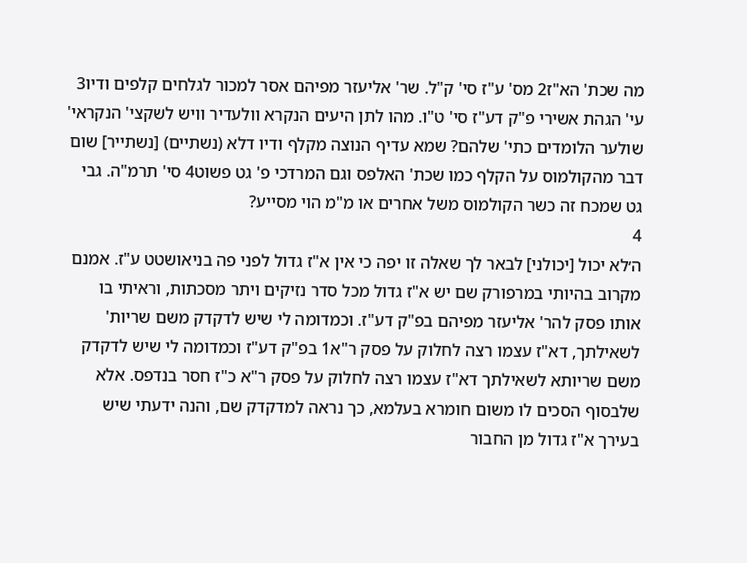מה שכת' הא"ז2 מס' ע"ז סי' ק"ל. שר' אליעזר מפיהם אסר למכור לגלחים קלפים ודיו3 עי' הגהת אשירי פ"ק דע"ז סי' ט"ו. מהו לתן היעים הנקרא וולעדיר וויש לשקצי' הנקראי' שולער הלומדים כתי' שלהם? שמא עדיף הנוצה מקלף ודיו דלא (נשתיים) [נשתייר] שום דבר מהקולמוס על הקלף כמו שכת' האלפס וגם המרדכי פ' גט פשוט4 סי' תרמ"ה. גבי גט שמכח זה כשר הקולמוס משל אחרים או מ"מ הוי מסייע?
4
ה׳לא יכול [יכולני] לבאר לך שאלה זו יפה כי אין א"ז גדול לפני פה בניאושטט ע"ז. אמנם מקרוב בהיותי במרפורק שם יש א"ז גדול מכל סדר נזיקים ויתר מסכתות, וראיתי בו אותו פסק להר' אליעזר מפיהם בפ"ק דע"ז. וכמדומה לי שיש לדקדק משם שריות' לשאילתך, דא"ז עצמו רצה לחלוק על פסק ר"א1 בפ"ק דע"ז וכמדומה לי שיש לדקדק משם שריותא לשאילתך דא"ז עצמו רצה לחלוק על פסק ר"א כ"ז חסר בנדפס. אלא שלבסוף הסכים לו משום חומרא בעלמא, כך נראה למדקדק שם, והנה ידעתי שיש בעירך א"ז גדול מן החבור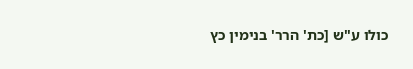כולו ע"ש [כת' הרר' בנימין כץ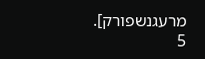מרעגנשפורק].
5